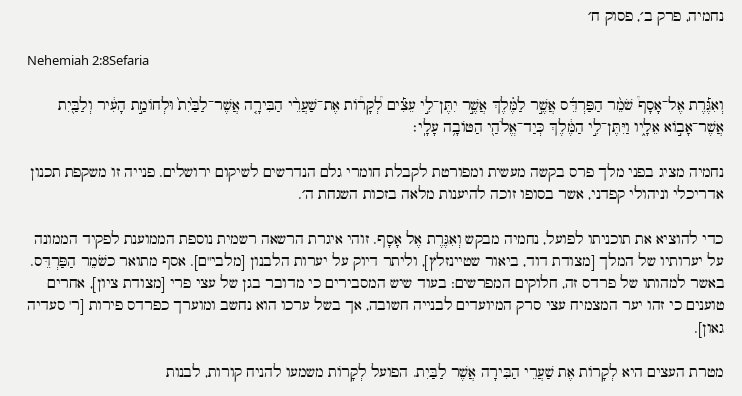נחמיה, פרק ב׳, פסוק ח׳

Nehemiah 2:8Sefaria

וְאִגֶּ֡רֶת אֶל־אָסָף֩ שֹׁמֵ֨ר הַפַּרְדֵּ֜ס אֲשֶׁ֣ר לַמֶּ֗לֶךְ אֲשֶׁ֣ר יִתֶּן־לִ֣י עֵצִ֡ים לְ֠קָר֠וֹת אֶת־שַׁעֲרֵ֨י הַבִּירָ֤ה אֲשֶׁר־לַבַּ֙יִת֙ וּלְחוֹמַ֣ת הָעִ֔יר וְלַבַּ֖יִת אֲשֶׁר־אָב֣וֹא אֵלָ֑יו וַיִּתֶּן־לִ֣י הַמֶּ֔לֶךְ כְּיַד־אֱלֹהַ֖י הַטּוֹבָ֥ה עָלָֽי׃

נחמיה מציג בפני מלך פרס בקשה מעשית ומפורטת לקבלת חומרי גלם הנדרשים לשיקום ירושלים. פנייה זו משקפת תכנון אדריכלי וניהולי קפדני, אשר בסופו זוכה להיענות מלאה בזכות השגחת ה׳.

כדי להוציא את תוכניתו לפועל, נחמיה מבקש וְאִגֶּרֶת אֶל אָסָף. זוהי איגרת הרשאה רשמית נוספת הממוענת לפקיד הממונה על יערותיו של המלך [מצודת דוד, ביאור שטיינזלץ], וליתר דיוק על יערות הלבנון [מלבי"ם]. אסף מתואר כשֹׁמֵר הַפַּרְדֵּס. באשר למהותו של פרדס זה, חלוקים המפרשים: בעוד שיש המסבירים כי מדובר בגן של עצי פרי [מצודת ציון], אחרים טוענים כי זהו יער המצמיח עצי סרק המיועדים לבנייה חשובה, אך בשל ערכו הוא נחשב ומוערך כפרדס פירות [ר' סעדיה גאון].

מטרת העצים היא לְקָרוֹת אֶת שַׁעֲרֵי הַבִּירָה אֲשֶׁר לַבַּיִת. הפועל לְקָרוֹת משמעו להניח קורות, לבנות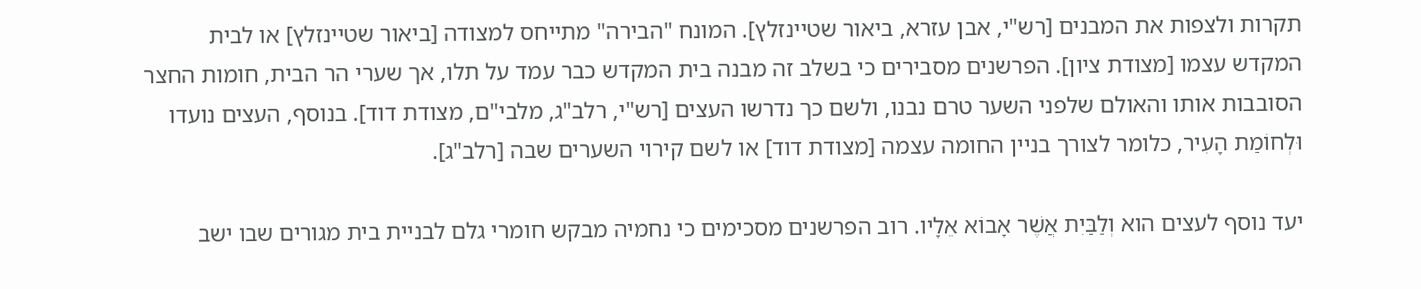תקרות ולצפות את המבנים [רש"י, אבן עזרא, ביאור שטיינזלץ]. המונח "הבירה" מתייחס למצודה [ביאור שטיינזלץ] או לבית המקדש עצמו [מצודת ציון]. הפרשנים מסבירים כי בשלב זה מבנה בית המקדש כבר עמד על תלו, אך שערי הר הבית, חומות החצר הסובבות אותו והאולם שלפני השער טרם נבנו, ולשם כך נדרשו העצים [רש"י, רלב"ג, מלבי"ם, מצודת דוד]. בנוסף, העצים נועדו וּלְחוֹמַת הָעִיר, כלומר לצורך בניין החומה עצמה [מצודת דוד] או לשם קירוי השערים שבה [רלב"ג].

יעד נוסף לעצים הוא וְלַבַּיִת אֲשֶׁר אָבוֹא אֵלָיו. רוב הפרשנים מסכימים כי נחמיה מבקש חומרי גלם לבניית בית מגורים שבו ישב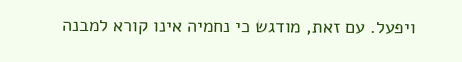ויפעל. עם זאת, מודגש כי נחמיה אינו קורא למבנה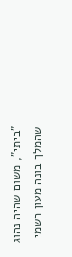"ביתי", משום שהיה נהוג שהמלך בונה מעון רשמי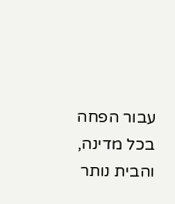עבור הפחה בכל מדינה, והבית נותר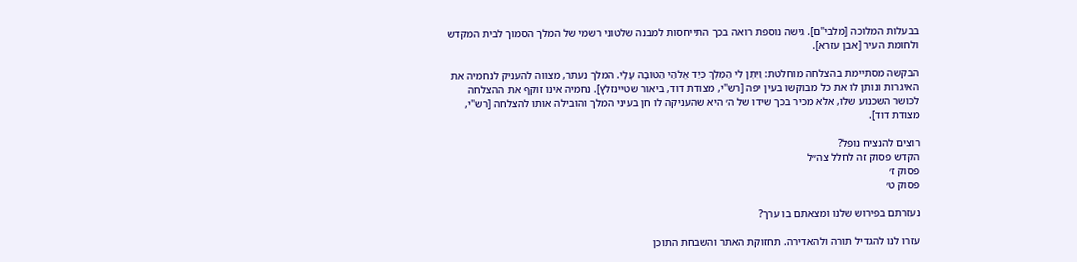בבעלות המלוכה [מלבי"ם]. גישה נוספת רואה בכך התייחסות למבנה שלטוני רשמי של המלך הסמוך לבית המקדש ולחומת העיר [אבן עזרא].

הבקשה מסתיימת בהצלחה מוחלטת: וַיִּתֶּן לִי הַמֶּלֶךְ כְּיַד אֱלֹהַי הַטּוֹבָה עָלָי. המלך נעתר, מצווה להעניק לנחמיה את האיגרות ונותן לו את כל מבוקשו בעין יפה [רש"י, מצודת דוד, ביאור שטיינזלץ]. נחמיה אינו זוקף את ההצלחה לכושר השכנוע שלו, אלא מכיר בכך שידו של ה׳ היא שהעניקה לו חן בעיני המלך והובילה אותו להצלחה [רש"י, מצודת דוד].

רוצים להנציח נופל?
הקדש פסוק זה לחלל צה״ל
פסוק ז׳
פסוק ט׳

נעזרתם בפירוש שלנו ומצאתם בו ערך?

עזרו לנו להגדיל תורה ולהאדירה. תחזוקת האתר והשבחת התוכן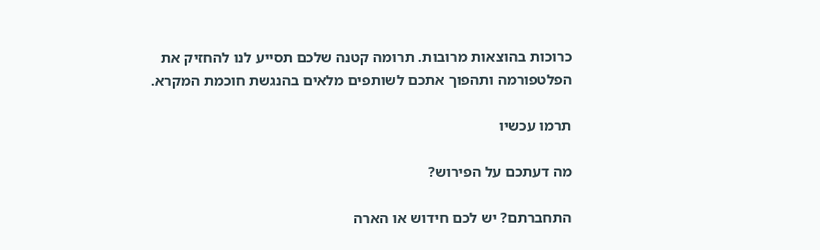כרוכות בהוצאות מרובות. תרומה קטנה שלכם תסייע לנו להחזיק את הפלטפורמה ותהפוך אתכם לשותפים מלאים בהנגשת חוכמת המקרא.

תרמו עכשיו

מה דעתכם על הפירוש?

התחברתם? יש לכם חידוש או הארה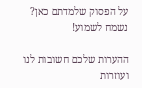על הפסוק שלמדתם כאן? נשמח לשמוע!

ההערות שלכם חשובות לנו ועוזרות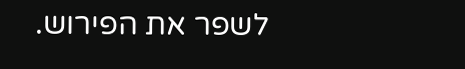לשפר את הפירוש.